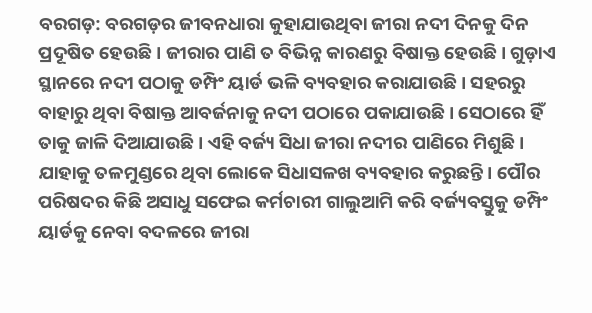ବରଗଡ଼: ବରଗଡ଼ର ଜୀବନଧାରା କୁହାଯାଉଥିବା ଜୀରା ନଦୀ ଦିନକୁ ଦିନ ପ୍ରଦୂଷିତ ହେଉଛି। ଜୀରାର ପାଣି ତ ବିଭିନ୍ନ କାରଣରୁ ବିଷାକ୍ତ ହେଉଛି। ଗୁଡ଼ାଏ ସ୍ଥାନରେ ନଦୀ ପଠାକୁ ଡମ୍ପିଂ ୟାର୍ଡ ଭଳି ବ୍ୟବହାର କରାଯାଉଛି। ସହରରୁ ବାହାରୁ ଥିବା ବିଷାକ୍ତ ଆବର୍ଜନାକୁ ନଦୀ ପଠାରେ ପକାଯାଉଛି। ସେଠାରେ ହିଁ ତାକୁ ଜାଳି ଦିଆଯାଉଛି। ଏହି ବର୍ଜ୍ୟ ସିଧା ଜୀରା ନଦୀର ପାଣିରେ ମିଶୁଛି। ଯାହାକୁ ତଳମୁଣ୍ଡରେ ଥିବା ଲୋକେ ସିଧାସଳଖ ବ୍ୟବହାର କରୁଛନ୍ତି। ପୌର ପରିଷଦର କିଛି ଅସାଧୁ ସଫେଇ କର୍ମଚାରୀ ଗାଲୁଆମି କରି ବର୍ଜ୍ୟବସ୍ତୁକୁ ଡମ୍ପିଂ ୟାର୍ଡକୁ ନେବା ବଦଳରେ ଜୀରା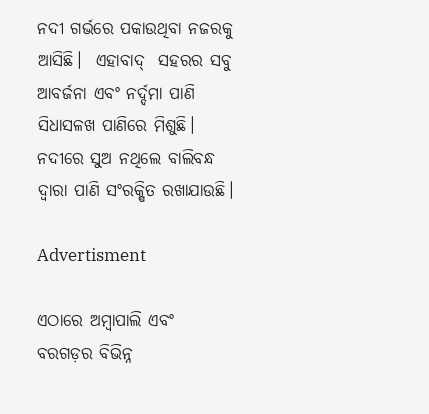ନଦୀ ଗର୍ଭରେ ପକାଉଥିବା ନଜରକୁ ଆସିଛି।  ଏହାବାଦ୍‌  ସହରର ସବୁ ଆବର୍ଜନା ଏବଂ ନର୍ଦ୍ଦମା ପାଣି ସିଧାସଳଖ ପ‌ାଣିରେ ମିଶୁଛି। ନଦୀରେ ସୁଅ ନଥିଲେ ବାଲିବନ୍ଧ ଦ୍ବାରା ପାଣି ସଂରକ୍ଷିତ ରଖାଯାଉଛି।

Advertisment

ଏଠାରେ ଅମ୍ବାପାଲି ଏବଂ ବରଗଡ଼ର ବିଭିନ୍ନ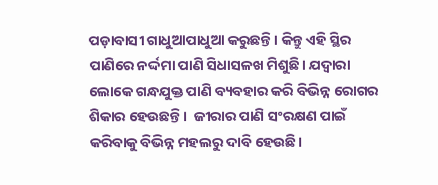ପଡ଼ାବାସୀ ଗାଧୁଆପାଧୁଆ କରୁଛନ୍ତି। କିନ୍ତୁ ଏହି ସ୍ଥିର ପାଣିରେ ନର୍ଦ୍ଦମା ପାଣି ସିଧାସଳଖ ମିଶୁଛି। ଯଦ୍ବାରା ଲୋକେ ଗନ୍ଧଯୁକ୍ତ ପାଣି ବ୍ୟବହାର କରି ବିଭିନ୍ନ ରୋଗର ଶିକାର ହେଉଛନ୍ତି।  ଜୀରାର ପାଣି ସଂରକ୍ଷଣ ପାଇଁ କରିବାକୁ ବିଭିନ୍ନ ମହଲରୁ ଦାବି ହେଉଛି।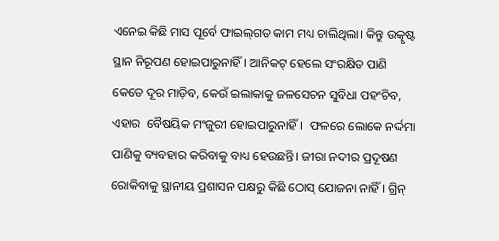ଏନେଇ କିଛି ମାସ ପୂର୍ବେ ଫାଇଲ୍‌ଗତ କାମ ମଧ୍ୟ ଚାଲିଥିଲା। କିନ୍ତୁ ଉତ୍କୃଷ୍ଟ ସ୍ଥାନ ନିରୂପଣ ହୋଇପାରୁନାହିଁ। ଆନିକଟ୍‌ ହେଲେ ସଂରକ୍ଷିତ ପାଣି କେତେ ଦୂର ମାଡ଼ିବ, କେଉଁ ଇଲାକାକୁ ଜଳସେଚନ ସୁବିଧା ପହଂଚିବ, ଏହାର  ବୈଷୟିକ ମଂଜୁରୀ ହୋଇପାରୁନାହିଁ।  ଫଳରେ ଲୋକେ ନର୍ଦ୍ଦମା ପାଣିକୁ ବ୍ୟବହାର କରିବାକୁ ବାଧ୍ୟ ହେଉଛନ୍ତି। ଜୀରା ନଦୀର ପ୍ରଦୂଷଣ ରୋକିବାକୁ ସ୍ଥାନୀୟ ପ୍ରଶାସନ ପକ୍ଷରୁ କିଛି ଠୋସ୍‌ ଯୋଜନା ନାହିଁ। ଗ୍ରିନ୍‌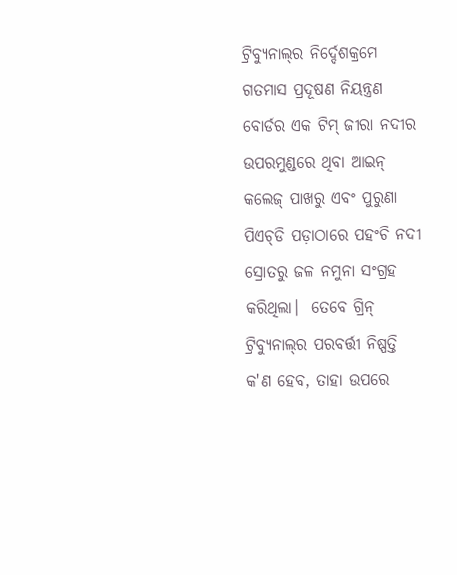ଟ୍ରିବ୍ୟୁନାଲ୍‌ର ନିର୍ଦ୍ଦେଶକ୍ରମେ ଗତମାସ ପ୍ରଦୂଷଣ ନିୟନ୍ତ୍ରଣ ବୋର୍ଡର ଏକ ଟିମ୍‌ ଜୀରା ନଦୀର ଉପରମୁଣ୍ଡରେ ଥିବା ଆଇନ୍‌ କଲେଜ୍‌ ପାଖରୁ ଏବଂ ପୁରୁଣା ପିଏଚ୍‌ଡି ପଡ଼ାଠାରେ ପହଂଚି ନଦୀ ସ୍ରୋତରୁ ଜଳ ନମୁନା ସଂଗ୍ରହ କରିଥିଲା।  ତେବେ ଗ୍ରିନ୍‌ ଟ୍ରିବ୍ୟୁନାଲ୍‌ର ପରବର୍ତ୍ତୀ ନିଷ୍ପତ୍ତି କ'ଣ ହେବ, ତାହା ଉପରେ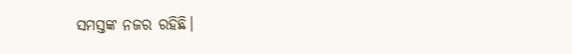ସମସ୍ତଙ୍କ ନଜର ରହିଛି।